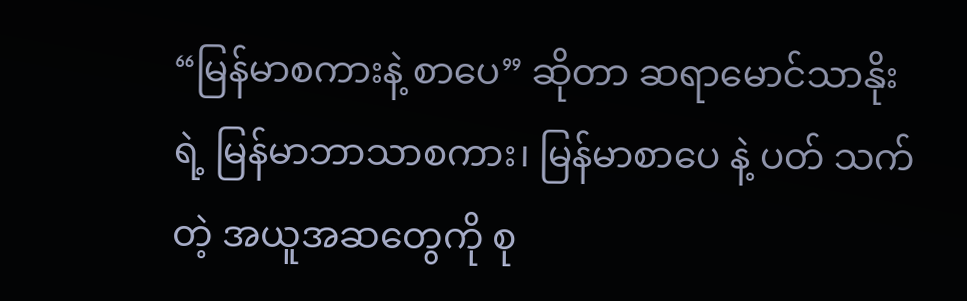“မြန်မာစကားနဲ့ စာပေ” ဆိုတာ ဆရာမောင်သာနိုး ရဲ့ မြန်မာဘာသာစကား၊ မြန်မာစာပေ နဲ့ ပတ် သက်တဲ့ အယူအဆတွေကို စု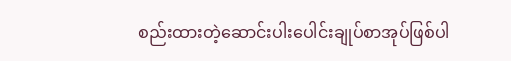စည်းထားတဲ့ဆောင်းပါးပေါင်းချုပ်စာအုပ်ဖြစ်ပါ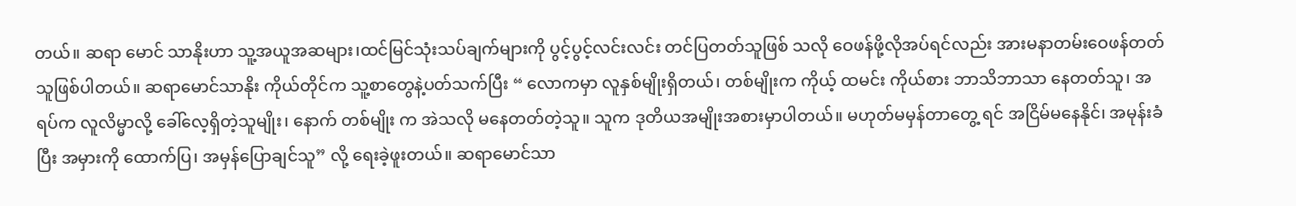တယ်။ ဆရာ မောင် သာနိုးဟာ သူ့အယူအဆများ၊ထင်မြင်သုံးသပ်ချက်များကို ပွင့်ပွင့်လင်းလင်း တင်ပြတတ်သူဖြစ် သလို ဝေဖန်ဖို့လိုအပ်ရင်လည်း အားမနာတမ်းဝေဖန်တတ်သူဖြစ်ပါတယ်။ ဆရာမောင်သာနိုး ကိုယ်တိုင်က သူ့စာတွေနဲ့ပတ်သက်ပြီး “ လောကမှာ လူနှစ်မျိုးရှိတယ်၊ တစ်မျိုးက ကိုယ့် ထမင်း ကိုယ်စား ဘာသိဘာသာ နေတတ်သူ၊ အရပ်က လူလိမ္မာလို့ ခေါ်လေ့ရှိတဲ့သူမျိုး၊ နောက် တစ်မျိုး က အဲသလို မနေတတ်တဲ့သူ။ သူက ဒုတိယအမျိုးအစားမှာပါတယ်။ မဟုတ်မမှန်တာတွေ့ ရင် အငြိမ်မနေနိုင်၊ အမုန်းခံပြီး အမှားကို ထောက်ပြ၊ အမှန်ပြောချင်သူ” လို့ ရေးခဲ့ဖူးတယ်။ ဆရာမောင်သာ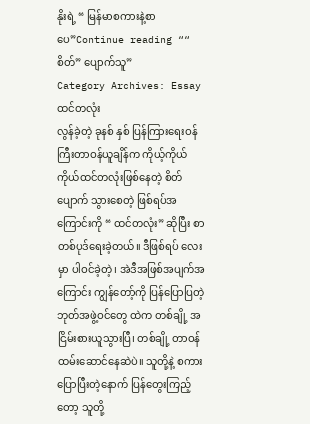နိုးရဲ့ “ မြန်မာစကားနဲ့စာပေ”Continue reading ““ စိတ်” ပျောက်သူ”
Category Archives: Essay
ထင်တလုံး
လွန်ခဲ့တဲ့ ခုနစ် နှစ် ပြန်ကြားရေးဝန်ကြီးတာဝန်ယူချိန်က ကိုယ့်ကိုယ် ကိုယ်ထင်တလုံးဖြစ်နေတဲ့ စိတ်ပျောက် သွားစေတဲ့ ဖြစ်ရပ်အကြောင်းကို “ ထင်တလုံး” ဆိုပြီး စာတစ်ပုဒ်ရေးခဲ့တယ်။ ဒီဖြစ်ရပ် လေးမှာ ပါဝင်ခဲ့တဲ့၊ အဲဒီအဖြစ်အပျက်အကြောင်း ကျွန်တော့်ကို ပြန်ပြောပြတဲ့ ဘုတ်အဖွဲ့ဝင်တွေ ထဲက တစ်ချို့ အငြိမ်းစားယူသွားပြီ၊ တစ်ချို့ တာဝန်ထမ်းဆောင်နေဆဲပဲ။ သူတို့နဲ့ စကားပြောပြီးတဲ့နောက် ပြန်တွေးကြည့်တော့ သူတို့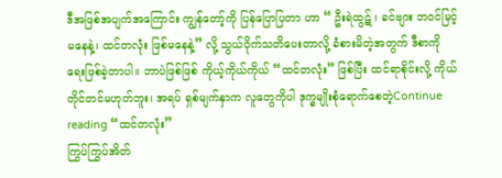ဒီအဖြစ်အပျက်အကြောင်း ကျွန်တော့်ကို ပြန်ပြောပြတာ ဟာ “ ဦးရဲထွဋ် ၊ ခင်ဗျား ဘဝင်မြင့်မနေနဲ့၊ ထင်တလုံး ဖြစ်မနေနဲ့” လို့ သွယ်ဝိုက်သတိပေးတာလို့ ခံစားမိတဲ့အတွက် ဒီစာကို ရေးဖြစ်ခဲ့တာပါ။ ဘာပဲဖြစ်ဖြစ် ကိုယ့်ကိုယ်ကိုယ် “ထင်တလုံး” ဖြစ်ပြီး ထင်ရာစိုင်းလို့ ကိုယ်တိုင်တင်မဟုတ်ဘူး၊ အရပ် ရှစ်မျက်နှာက လူတွေကိုပါ ဒုက္ခမျိုးစုံရောက်စေတဲ့Continue reading “ထင်တလုံး”
ကြွပ်ကြွပ်အိတ်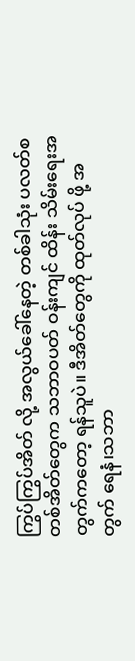ကြွပ်ကြွပ်အိတ် လို့ အလွယ်ခေါ်နေတဲ့ တစ်ခါသုံး ပလတ်စတစ်အိတ်တွေက သဘာဝပတ် ဝန်းကျင် ထိန်း သိမ်းရေးအတွက်ကတော့ ရန်သူပဲ။ ဒီအိတ်တွေကို ထုတ်လုပ် ဖို့ အတွက် ရေနံ၊သဘာ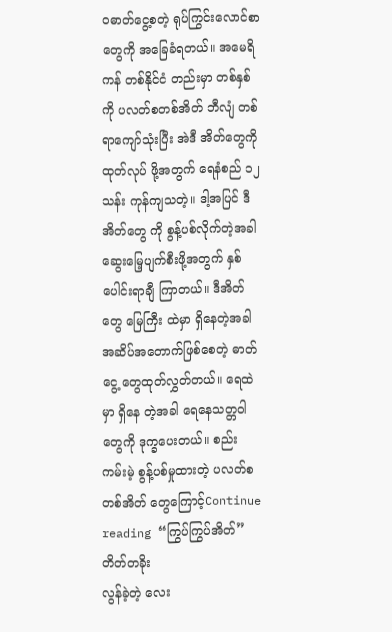ဝဓာတ်ငွေ့စတဲ့ ရုပ်ကြွင်းလောင်စာတွေကို အခြေခံရတယ်။ အမေရိကန် တစ်နိုင်ငံ တည်းမှာ တစ်နှစ်ကို ပလတ်စတစ်အိတ် ဘီလျံ တစ်ရာကျော်သုံးပြီး အဲဒီ အိတ်တွေကို ထုတ်လုပ် ဖို့အတွက် ရေနံစည် ၁၂ သန်း ကုန်ကျသတဲ့။ ဒါ့အပြင် ဒီအိတ်တွေ ကို စွန့်ပစ်လိုက်တဲ့အခါ ဆွေးမြေ့ပျက်စီးဖို့အတွက် နှစ်ပေါင်းရာချီ ကြာတယ်။ ဒီအိတ်တွေ မြေကြီး ထဲမှာ ရှိနေတဲ့အခါ အဆိပ်အတောက်ဖြစ်စေတဲ့ ဓာတ်ငွေ့ တွေထုတ်လွှတ်တယ်။ ရေထဲမှာ ရှိနေ တဲ့အခါ ရေနေသတ္တဝါတွေကို ဒုက္ခပေးတယ်။ စည်းကမ်းမဲ့ စွန့်ပစ်မှုထားတဲ့ ပလတ်စတစ်အိတ် တွေကြောင့်Continue reading “ကြွပ်ကြွပ်အိတ်”
တိတ်တခိုး
လွန်ခဲ့တဲ့ လေး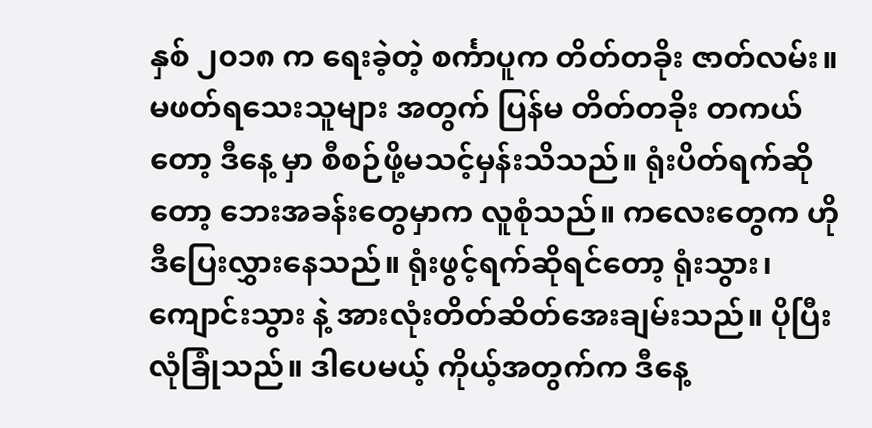နှစ် ၂၀၁၈ က ရေးခဲ့တဲ့ စင်္ကာပူက တိတ်တခိုး ဇာတ်လမ်း။ မဖတ်ရသေးသူများ အတွက် ပြန်မ တိတ်တခိုး တကယ်တော့ ဒီနေ့ မှာ စီစဉ်ဖို့မသင့်မှန်းသိသည်။ ရုံးပိတ်ရက်ဆိုတော့ ဘေးအခန်းတွေမှာက လူစုံသည်။ ကလေးတွေက ဟိုဒီပြေးလွှားနေသည်။ ရုံးဖွင့်ရက်ဆိုရင်တော့ ရုံးသွား၊ကျောင်းသွား နဲ့ အားလုံးတိတ်ဆိတ်အေးချမ်းသည်။ ပိုပြီးလုံခြုံသည်။ ဒါပေမယ့် ကိုယ့်အတွက်က ဒီနေ့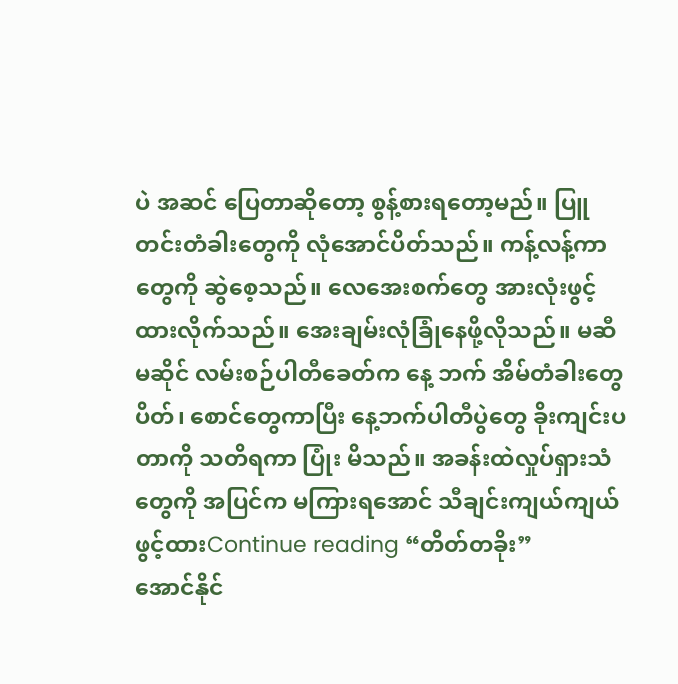ပဲ အဆင် ပြေတာဆိုတော့ စွန့်စားရတော့မည်။ ပြူတင်းတံခါးတွေကို လုံအောင်ပိတ်သည်။ ကန့်လန့်ကာတွေကို ဆွဲစေ့သည်။ လေအေးစက်တွေ အားလုံးဖွင့်ထားလိုက်သည်။ အေးချမ်းလုံခြုံနေဖို့လိုသည်။ မဆီမဆိုင် လမ်းစဉ်ပါတီခေတ်က နေ့ ဘက် အိမ်တံခါးတွေပိတ်၊ စောင်တွေကာပြီး နေ့ဘက်ပါတီပွဲတွေ ခိုးကျင်းပတာကို သတိရကာ ပြုံး မိသည်။ အခန်းထဲလှုပ်ရှားသံတွေကို အပြင်က မကြားရအောင် သီချင်းကျယ်ကျယ်ဖွင့်ထားContinue reading “တိတ်တခိုး”
အောင်နိုင်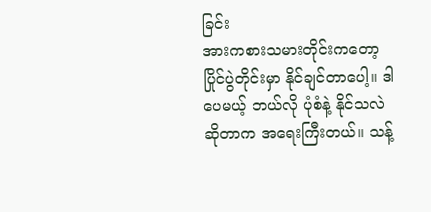ခြင်း
အားကစားသမားတိုင်းကတော့ ပြိုင်ပွဲတိုင်းမှာ နိုင်ချင်တာပေါ့။ ဒါပေမယ့် ဘယ်လို ပုံစံနဲ့ နိုင်သလဲ ဆိုတာက အရေးကြီးတယ်။ သန့်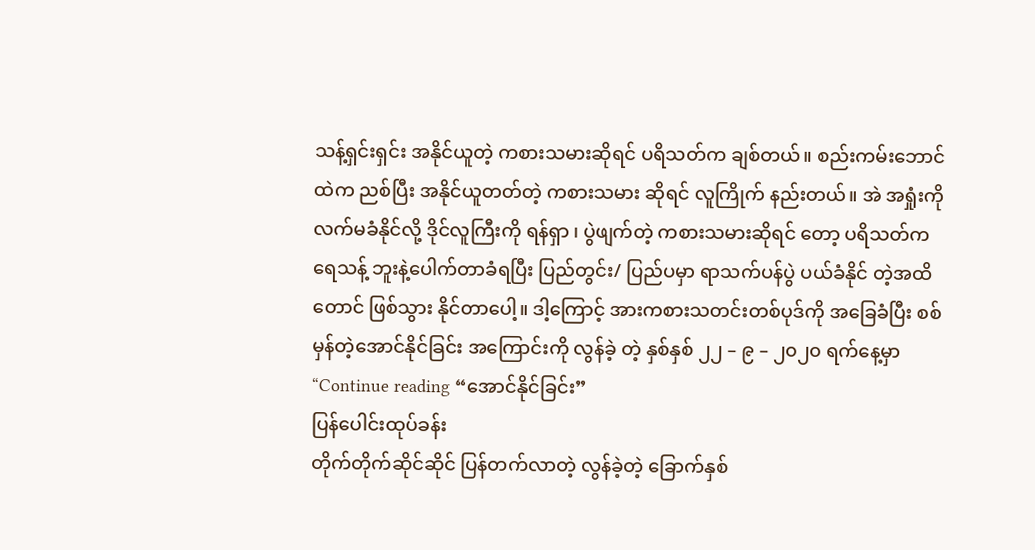သန့်ရှင်းရှင်း အနိုင်ယူတဲ့ ကစားသမားဆိုရင် ပရိသတ်က ချစ်တယ်။ စည်းကမ်းဘောင်ထဲက ညစ်ပြီး အနိုင်ယူတတ်တဲ့ ကစားသမား ဆိုရင် လူကြိုက် နည်းတယ်။ အဲ အရှုံးကို လက်မခံနိုင်လို့ ဒိုင်လူကြီးကို ရန်ရှာ ၊ ပွဲဖျက်တဲ့ ကစားသမားဆိုရင် တော့ ပရိသတ်က ရေသန့် ဘူးနဲ့ပေါက်တာခံရပြီး ပြည်တွင်း/ ပြည်ပမှာ ရာသက်ပန်ပွဲ ပယ်ခံနိုင် တဲ့အထိတောင် ဖြစ်သွား နိုင်တာပေါ့။ ဒါ့ကြောင့် အားကစားသတင်းတစ်ပုဒ်ကို အခြေခံပြီး စစ်မှန်တဲ့အောင်နိုင်ခြင်း အကြောင်းကို လွန်ခဲ့ တဲ့ နှစ်နှစ် ၂၂ – ၉ – ၂၀၂၀ ရက်နေ့မှာ “Continue reading “အောင်နိုင်ခြင်း”
ပြန်ပေါင်းထုပ်ခန်း
တိုက်တိုက်ဆိုင်ဆိုင် ပြန်တက်လာတဲ့ လွန်ခဲ့တဲ့ ခြောက်နှစ်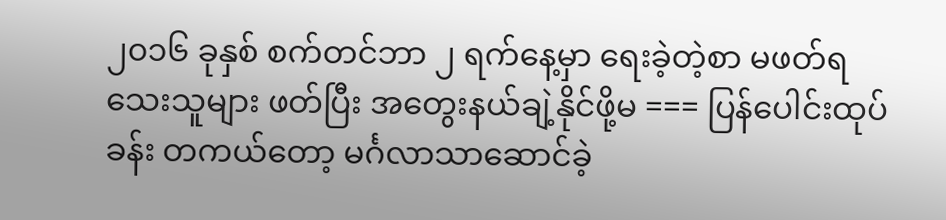၂၀၁၆ ခုနှစ် စက်တင်ဘာ ၂ ရက်နေ့မှာ ရေးခဲ့တဲ့စာ မဖတ်ရသေးသူများ ဖတ်ပြီး အတွေးနယ်ချဲ့နိုင်ဖို့မ === ပြန်ပေါင်းထုပ်ခန်း တကယ်တော့ မင်္ဂလာသာဆောင်ခဲ့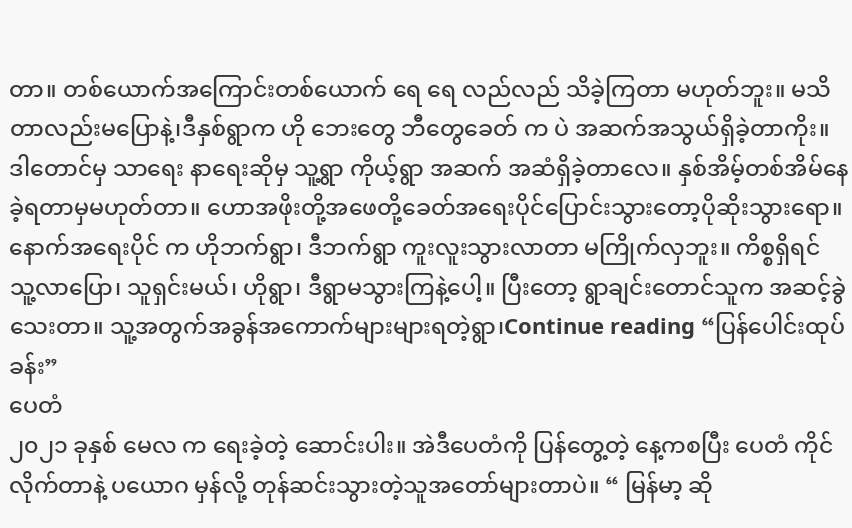တာ။ တစ်ယောက်အကြောင်းတစ်ယောက် ရေ ရေ လည်လည် သိခဲ့ကြတာ မဟုတ်ဘူး။ မသိတာလည်းမပြောနဲ့၊ဒီနှစ်ရွာက ဟို ဘေးတွေ ဘီတွေခေတ် က ပဲ အဆက်အသွယ်ရှိခဲ့တာကိုး။ ဒါတောင်မှ သာရေး နာရေးဆိုမှ သူ့ရွာ ကိုယ့်ရွာ အဆက် အဆံရှိခဲ့တာလေ။ နှစ်အိမ့်တစ်အိမ်နေခဲ့ရတာမှမဟုတ်တာ။ ဟောအဖိုးတို့အဖေတို့ခေတ်အရေးပိုင်ပြောင်းသွားတော့ပိုဆိုးသွားရော။ နောက်အရေးပိုင် က ဟိုဘက်ရွာ၊ ဒီဘက်ရွာ ကူးလူးသွားလာတာ မကြိုက်လှဘူး။ ကိစ္စရှိရင် သူ့လာပြော၊ သူရှင်းမယ်၊ ဟိုရွာ၊ ဒီရွာမသွားကြနဲ့ပေါ့။ ပြီးတော့ ရွာချင်းတောင်သူက အဆင့်ခွဲသေးတာ။ သူ့အတွက်အခွန်အကောက်များများရတဲ့ရွာ၊Continue reading “ပြန်ပေါင်းထုပ်ခန်း”
ပေတံ
၂၀၂၁ ခုနှစ် မေလ က ရေးခဲ့တဲ့ ဆောင်းပါး။ အဲဒီပေတံကို ပြန်တွေ့တဲ့ နေ့ကစပြီး ပေတံ ကိုင်လိုက်တာနဲ့ ပယောဂ မှန်လို့ တုန်ဆင်းသွားတဲ့သူအတော်များတာပဲ။ “ မြန်မာ့ ဆို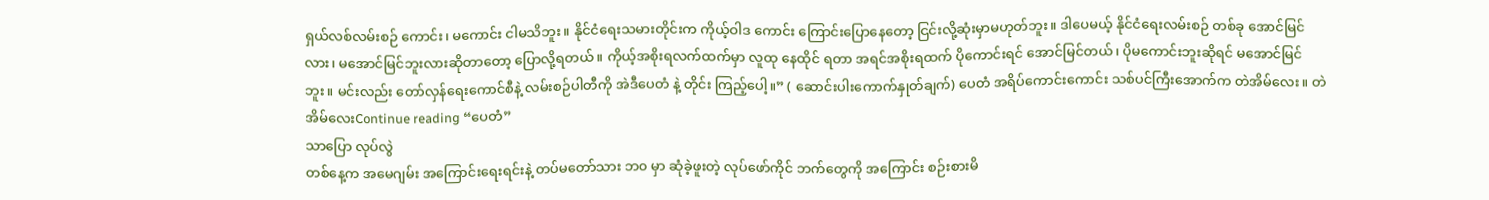ရှယ်လစ်လမ်းစဉ် ကောင်း၊ မကောင်း ငါမသိဘူး။ နိုင်ငံရေးသမားတိုင်းက ကိုယ့်ဝါဒ ကောင်း ကြောင်းပြောနေတော့ ငြင်းလို့ဆုံးမှာမဟုတ်ဘူး။ ဒါပေမယ့် နိုင်ငံရေးလမ်းစဉ် တစ်ခု အောင်မြင် လား၊ မအောင်မြင်ဘူးလားဆိုတာတော့ ပြောလို့ရတယ်။ ကိုယ့်အစိုးရလက်ထက်မှာ လူထု နေထိုင် ရတာ အရင်အစိုးရထက် ပိုကောင်းရင် အောင်မြင်တယ်၊ ပိုမကောင်းဘူးဆိုရင် မအောင်မြင်ဘူး။ မင်းလည်း တော်လှန်ရေးကောင်စီနဲ့ လမ်းစဉ်ပါတီကို အဲဒီပေတံ နဲ့ တိုင်း ကြည့်ပေါ့။” ( ဆောင်းပါးကောက်နှုတ်ချက်) ပေတံ အရိပ်ကောင်းကောင်း သစ်ပင်ကြီးအောက်က တဲအိမ်လေး။ တဲအိမ်လေးContinue reading “ပေတံ”
သာပြော လုပ်လွဲ
တစ်နေ့က အမေဂျမ်း အကြောင်းရေးရင်းနဲ့ တပ်မတော်သား ဘ၀ မှာ ဆုံခဲ့ဖူးတဲ့ လုပ်ဖော်ကိုင် ဘက်တွေကို အကြောင်း စဉ်းစားမိ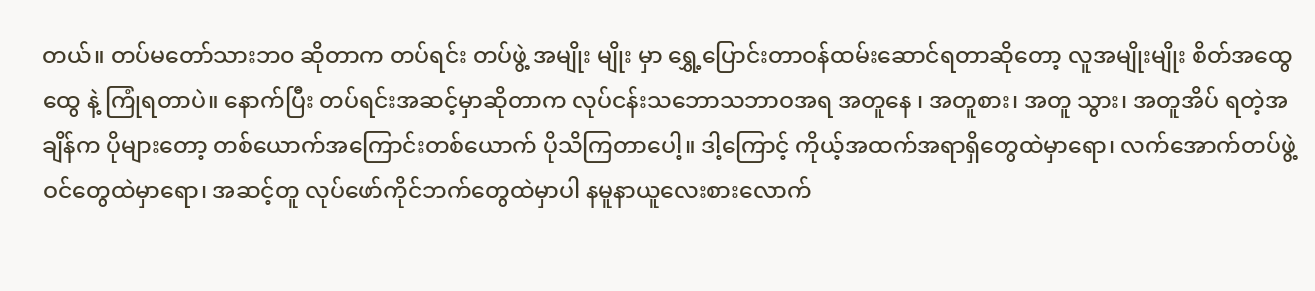တယ်။ တပ်မတော်သားဘ၀ ဆိုတာက တပ်ရင်း တပ်ဖွဲ့ အမျိုး မျိုး မှာ ရွှေ့ပြောင်းတာဝန်ထမ်းဆောင်ရတာဆိုတော့ လူအမျိုးမျိုး စိတ်အထွေထွေ နဲ့ ကြုံရတာပဲ။ နောက်ပြီး တပ်ရင်းအဆင့်မှာဆိုတာက လုပ်ငန်းသဘောသဘာဝအရ အတူနေ ၊ အတူစား၊ အတူ သွား၊ အတူအိပ် ရတဲ့အချိန်က ပိုများတော့ တစ်ယောက်အကြောင်းတစ်ယောက် ပိုသိကြတာပေါ့။ ဒါ့ကြောင့် ကိုယ့်အထက်အရာရှိတွေထဲမှာရော၊ လက်အောက်တပ်ဖွဲ့ဝင်တွေထဲမှာရော၊ အဆင့်တူ လုပ်ဖော်ကိုင်ဘက်တွေထဲမှာပါ နမူနာယူလေးစားလောက်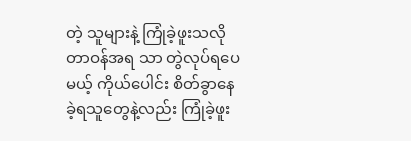တဲ့ သူများနဲ့ ကြုံခဲ့ဖူးသလို တာဝန်အရ သာ တွဲလုပ်ရပေမယ့် ကိုယ်ပေါင်း စိတ်ခွာနေခဲ့ရသူတွေနဲ့လည်း ကြုံခဲ့ဖူး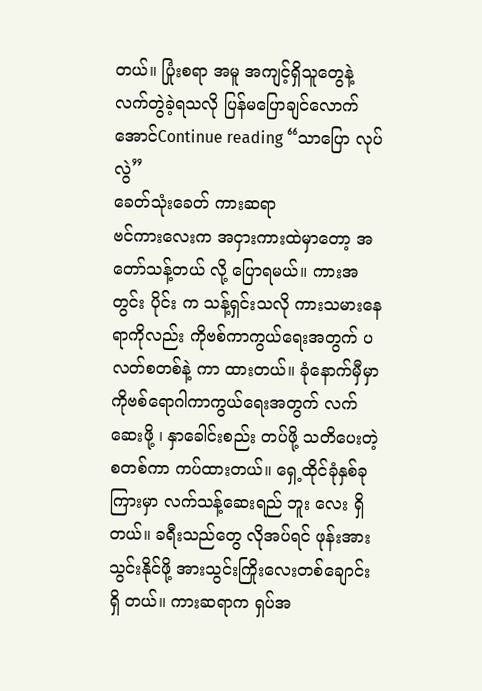တယ်။ ပြုံးစရာ အမူ အကျင့်ရှိသူတွေနဲ့ လက်တွဲခဲ့ရသလို ပြန်မပြောချင်လောက်အောင်Continue reading “သာပြော လုပ်လွဲ”
ခေတ်သုံးခေတ် ကားဆရာ
ဗင်ကားလေးက အငှားကားထဲမှာတော့ အတော်သန့်တယ် လို့ ပြောရမယ်။ ကားအတွင်း ပိုင်း က သန့်ရှင်းသလို ကားသမားနေရာကိုလည်း ကိုဗစ်ကာကွယ်ရေးအတွက် ပလတ်စတစ်နဲ့ ကာ ထားတယ်။ ခုံနောက်မှီမှာ ကိုဗစ်ရောဂါကာကွယ်ရေးအတွက် လက်ဆေးဖို့ ၊ နှာခေါင်းစည်း တပ်ဖို့ သတိပေးတဲ့ စတစ်ကာ ကပ်ထားတယ်။ ရှေ့ထိုင်ခုံနှစ်ခုကြားမှာ လက်သန့်ဆေးရည် ဘူး လေး ရှိတယ်။ ခရီးသည်တွေ လိုအပ်ရင် ဖုန်းအားသွင်းနိုင်ဖို့ အားသွင်းကြိုးလေးတစ်ချောင်း ရှိ တယ်။ ကားဆရာက ရှပ်အ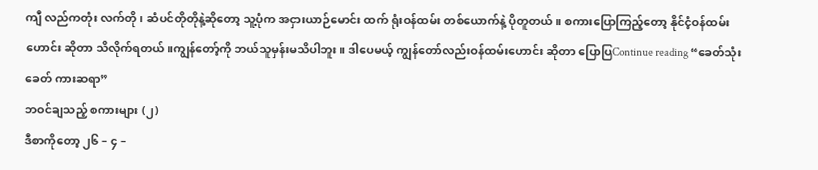ကျီ လည်ကတုံး လက်တို၊ ဆံပင်တိုတိုနဲ့ဆိုတော့ သူ့ပုံက အငှားယာဉ်မောင်း ထက် ရုံးဝန်ထမ်း တစ်ယောက်နဲ့ ပိုတူတယ်။ စကားပြောကြည့်တော့ နိုင်ငံ့ဝန်ထမ်းဟောင်း ဆိုတာ သိလိုက်ရတယ်။ကျွန်တော့်ကို ဘယ်သူမှန်းမသိပါဘူး။ ဒါပေမယ့် ကျွန်တော်လည်းဝန်ထမ်းဟောင်း ဆိုတာ ပြောပြContinue reading “ခေတ်သုံးခေတ် ကားဆရာ”
ဘဝင်ချသည့် စကားများ (၂)
ဒီစာကိုတော့ ၂၆ – ၄ –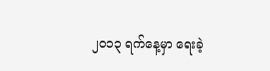၂၀၁၃ ရက်နေ့မှာ ရေးခဲ့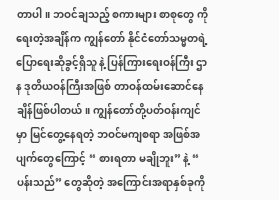တာပါ။ ဘဝင်ချသည့် စကားများ စာစုတွေ ကို ရေးတဲ့အချိန်က ကျွန်တော် နိုင်ငံတော်သမ္မတရဲ့ ပြောရေးဆိုခွင့်ရှိသူ နဲ့ ပြန်ကြားရေးဝန်ကြီး ဌာန ဒုတိယဝန်ကြီးအဖြစ် တာဝန်ထမ်းဆောင်နေချိန်ဖြစ်ပါတယ်။ ကျွန်တော်တို့ပတ်ဝန်းကျင်မှာ မြင်တွေ့နေရတဲ့ ဘဝင်မကျစရာ အဖြစ်အပျက်တွေကြောင့် “ စားရတာ မချိုဘူး” နဲ့ “ ပန်းသည်” တွေဆိုတဲ့ အကြောင်းအရာနှစ်ခုကို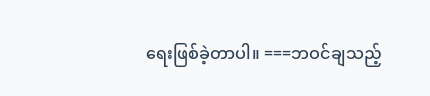ရေးဖြစ်ခဲ့တာပါ။ ===ဘဝင်ချသည့်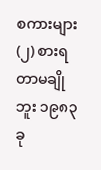စကားများ (၂) စားရတာမချိုဘူး ၁၉၈၃ ခု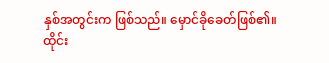နှစ်အတွင်းက ဖြစ်သည်။ မှောင်ခိုခေတ်ဖြစ်၏။ ထိုင်း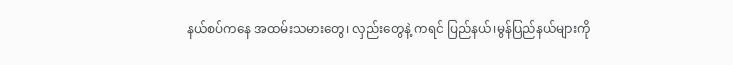နယ်စပ်ကနေ အထမ်းသမားတွေ၊ လှည်းတွေနဲ့ ကရင် ပြည်နယ်၊မွန်ပြည်နယ်များကို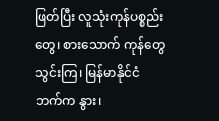ဖြတ်ပြီး လူသုံးကုန်ပစ္စည်းတွေ၊ စားသောက် ကုန်တွေသွင်းကြ၊ မြန်မာနိုင်ငံဘက်က နွား၊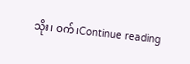သိုး၊ ဝက်၊Continue reading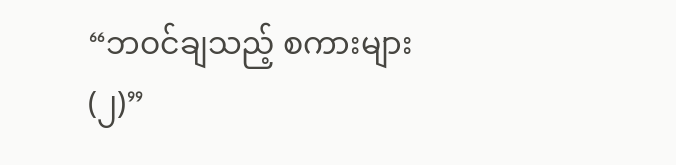“ဘဝင်ချသည့် စကားများ (၂)”